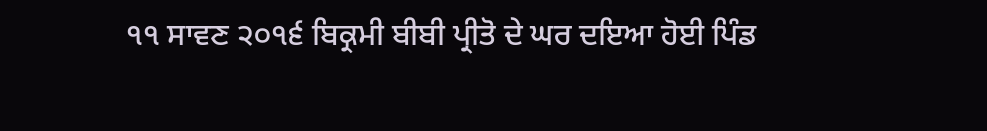੧੧ ਸਾਵਣ ੨੦੧੬ ਬਿਕ੍ਰਮੀ ਬੀਬੀ ਪ੍ਰੀਤੋ ਦੇ ਘਰ ਦਇਆ ਹੋਈ ਪਿੰਡ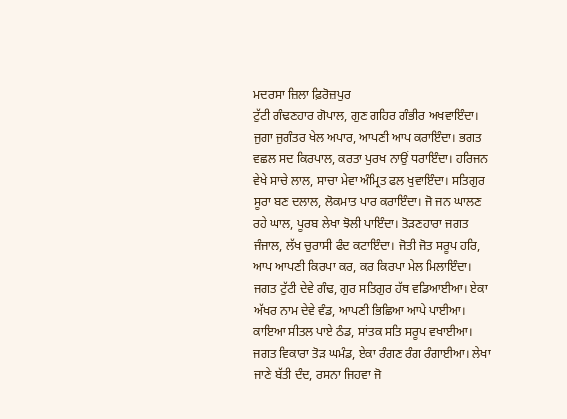ਮਦਰਸਾ ਜ਼ਿਲਾ ਫ਼ਿਰੋਜ਼ਪੁਰ
ਟੁੱਟੀ ਗੰਢਣਹਾਰ ਗੋਪਾਲ, ਗੁਣ ਗਹਿਰ ਗੰਭੀਰ ਅਖਵਾਇੰਦਾ। ਜੁਗਾ ਜੁਗੰਤਰ ਖੇਲ ਅਪਾਰ, ਆਪਣੀ ਆਪ ਕਰਾਇੰਦਾ। ਭਗਤ ਵਛਲ ਸਦ ਕਿਰਪਾਲ, ਕਰਤਾ ਪੁਰਖ ਨਾਉਂ ਧਰਾਇੰਦਾ। ਹਰਿਜਨ ਵੇਖੇ ਸਾਚੇ ਲਾਲ, ਸਾਚਾ ਮੇਵਾ ਅੰਮ੍ਰਿਤ ਫਲ ਖੁਵਾਇੰਦਾ। ਸਤਿਗੁਰ ਸੂਰਾ ਬਣ ਦਲਾਲ, ਲੋਕਮਾਤ ਪਾਰ ਕਰਾਇੰਦਾ। ਜੋ ਜਨ ਘਾਲਣ ਰਹੇ ਘਾਲ, ਪੂਰਬ ਲੇਖਾ ਝੋਲੀ ਪਾਇੰਦਾ। ਤੋੜਣਹਾਰਾ ਜਗਤ ਜੰਜਾਲ, ਲੱਖ ਚੁਰਾਸੀ ਫੰਦ ਕਟਾਇੰਦਾ। ਜੋਤੀ ਜੋਤ ਸਰੂਪ ਹਰਿ, ਆਪ ਆਪਣੀ ਕਿਰਪਾ ਕਰ, ਕਰ ਕਿਰਪਾ ਮੇਲ ਮਿਲਾਇੰਦਾ। ਜਗਤ ਟੁੱਟੀ ਦੇਵੇ ਗੰਢ, ਗੁਰ ਸਤਿਗੁਰ ਹੱਥ ਵਡਿਆਈਆ। ਏਕਾ ਅੱਖਰ ਨਾਮ ਦੇਵੇ ਵੰਡ, ਆਪਣੀ ਭਿਛਿਆ ਆਪੇ ਪਾਈਆ। ਕਾਇਆ ਸੀਤਲ ਪਾਏ ਠੰਡ, ਸਾਂਤਕ ਸਤਿ ਸਰੂਪ ਵਖਾਈਆ। ਜਗਤ ਵਿਕਾਰਾ ਤੋੜ ਘਮੰਡ, ਏਕਾ ਰੰਗਣ ਰੰਗ ਰੰਗਾਈਆ। ਲੇਖਾ ਜਾਣੇ ਬੱਤੀ ਦੰਦ, ਰਸਨਾ ਜਿਹਵਾ ਜੋ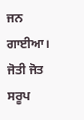ਜਨ ਗਾਈਆ। ਜੋਤੀ ਜੋਤ ਸਰੂਪ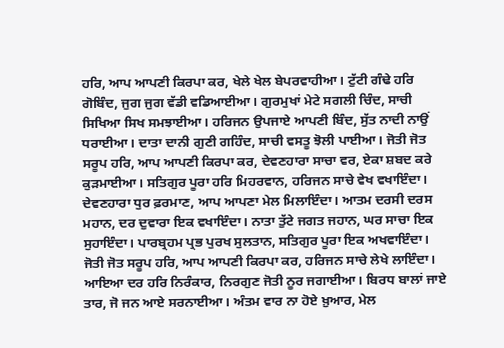ਹਰਿ, ਆਪ ਆਪਣੀ ਕਿਰਪਾ ਕਰ, ਖੇਲੇ ਖੇਲ ਬੇਪਰਵਾਹੀਆ। ਟੁੱਟੀ ਗੰਢੇ ਹਰਿ ਗੋਬਿੰਦ, ਜੁਗ ਜੁਗ ਵੱਡੀ ਵਡਿਆਈਆ। ਗੁਰਮੁਖਾਂ ਮੇਟੇ ਸਗਲੀ ਚਿੰਦ, ਸਾਚੀ ਸਿਖਿਆ ਸਿਖ ਸਮਝਾਈਆ। ਹਰਿਜਨ ਉਪਜਾਏ ਆਪਣੀ ਬਿੰਦ, ਸੁੱਤ ਨਾਦੀ ਨਾਉਂ ਧਰਾਈਆ। ਦਾਤਾ ਦਾਨੀ ਗੁਣੀ ਗਹਿੰਦ, ਸਾਚੀ ਵਸਤੂ ਝੋਲੀ ਪਾਈਆ। ਜੋਤੀ ਜੋਤ ਸਰੂਪ ਹਰਿ, ਆਪ ਆਪਣੀ ਕਿਰਪਾ ਕਰ, ਦੇਵਣਹਾਰਾ ਸਾਚਾ ਵਰ, ਏਕਾ ਸ਼ਬਦ ਕਰੇ ਕੁੜਮਾਈਆ। ਸਤਿਗੁਰ ਪੂਰਾ ਹਰਿ ਮਿਹਰਵਾਨ, ਹਰਿਜਨ ਸਾਚੇ ਵੇਖ ਵਖਾਇੰਦਾ। ਦੇਵਣਹਾਰਾ ਧੁਰ ਫ਼ਰਮਾਣ, ਆਪ ਆਪਣਾ ਮੇਲ ਮਿਲਾਇੰਦਾ। ਆਤਮ ਦਰਸੀ ਦਰਸ ਮਹਾਨ, ਦਰ ਦੁਵਾਰਾ ਇਕ ਵਖਾਇੰਦਾ। ਨਾਤਾ ਤੁੱਟੇ ਜਗਤ ਜਹਾਨ, ਘਰ ਸਾਚਾ ਇਕ ਸੁਹਾਇੰਦਾ। ਪਾਰਬ੍ਰਹਮ ਪ੍ਰਭ ਪੁਰਖ ਸੁਲਤਾਨ, ਸਤਿਗੁਰ ਪੂਰਾ ਇਕ ਅਖਵਾਇੰਦਾ। ਜੋਤੀ ਜੋਤ ਸਰੂਪ ਹਰਿ, ਆਪ ਆਪਣੀ ਕਿਰਪਾ ਕਰ, ਹਰਿਜਨ ਸਾਚੇ ਲੇਖੇ ਲਾਇੰਦਾ। ਆਇਆ ਦਰ ਹਰਿ ਨਿਰੰਕਾਰ, ਨਿਰਗੁਣ ਜੋਤੀ ਨੂਰ ਜਗਾਈਆ। ਬਿਰਧ ਬਾਲਾਂ ਜਾਏ ਤਾਰ, ਜੋ ਜਨ ਆਏ ਸਰਨਾਈਆ। ਅੰਤਮ ਵਾਰ ਨਾ ਹੋਏ ਖ਼ੁਆਰ, ਮੇਲ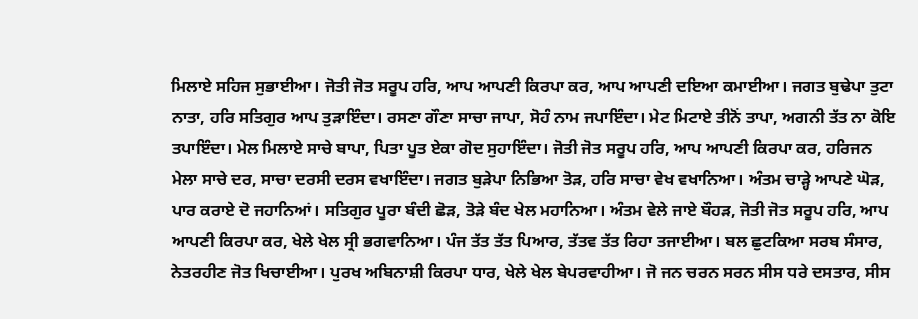ਮਿਲਾਏ ਸਹਿਜ ਸੁਭਾਈਆ। ਜੋਤੀ ਜੋਤ ਸਰੂਪ ਹਰਿ, ਆਪ ਆਪਣੀ ਕਿਰਪਾ ਕਰ, ਆਪ ਆਪਣੀ ਦਇਆ ਕਮਾਈਆ। ਜਗਤ ਬੁਢੇਪਾ ਤੁਟਾ ਨਾਤਾ, ਹਰਿ ਸਤਿਗੁਰ ਆਪ ਤੁੜਾਇੰਦਾ। ਰਸਣਾ ਗੌਣਾ ਸਾਚਾ ਜਾਪਾ, ਸੋਹੰ ਨਾਮ ਜਪਾਇੰਦਾ। ਮੇਟ ਮਿਟਾਏ ਤੀਨੋਂ ਤਾਪਾ, ਅਗਨੀ ਤੱਤ ਨਾ ਕੋਇ ਤਪਾਇੰਦਾ। ਮੇਲ ਮਿਲਾਏ ਸਾਚੇ ਬਾਪਾ, ਪਿਤਾ ਪੂਤ ਏਕਾ ਗੋਦ ਸੁਹਾਇੰਦਾ। ਜੋਤੀ ਜੋਤ ਸਰੂਪ ਹਰਿ, ਆਪ ਆਪਣੀ ਕਿਰਪਾ ਕਰ, ਹਰਿਜਨ ਮੇਲਾ ਸਾਚੇ ਦਰ, ਸਾਚਾ ਦਰਸੀ ਦਰਸ ਵਖਾਇੰਦਾ। ਜਗਤ ਬੁੜੇਪਾ ਨਿਭਿਆ ਤੋੜ, ਹਰਿ ਸਾਚਾ ਵੇਖ ਵਖਾਨਿਆ। ਅੰਤਮ ਚਾੜ੍ਹੇ ਆਪਣੇ ਘੋੜ, ਪਾਰ ਕਰਾਏ ਦੋ ਜਹਾਨਿਆਂ। ਸਤਿਗੁਰ ਪੂਰਾ ਬੰਦੀ ਛੋੜ, ਤੋੜੇ ਬੰਦ ਖੇਲ ਮਹਾਨਿਆ। ਅੰਤਮ ਵੇਲੇ ਜਾਏ ਬੌਹੜ, ਜੋਤੀ ਜੋਤ ਸਰੂਪ ਹਰਿ, ਆਪ ਆਪਣੀ ਕਿਰਪਾ ਕਰ, ਖੇਲੇ ਖੇਲ ਸ੍ਰੀ ਭਗਵਾਨਿਆ। ਪੰਜ ਤੱਤ ਤੱਤ ਪਿਆਰ, ਤੱਤਵ ਤੱਤ ਰਿਹਾ ਤਜਾਈਆ। ਬਲ ਛੁਟਕਿਆ ਸਰਬ ਸੰਸਾਰ, ਨੇਤਰਹੀਣ ਜੋਤ ਖਿਚਾਈਆ। ਪੁਰਖ ਅਬਿਨਾਸ਼ੀ ਕਿਰਪਾ ਧਾਰ, ਖੇਲੇ ਖੇਲ ਬੇਪਰਵਾਹੀਆ। ਜੋ ਜਨ ਚਰਨ ਸਰਨ ਸੀਸ ਧਰੇ ਦਸਤਾਰ, ਸੀਸ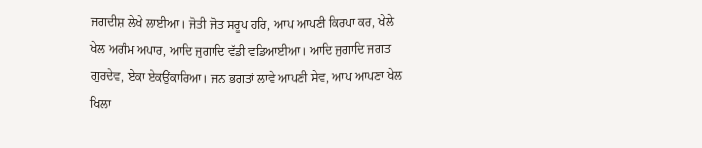ਜਗਦੀਸ਼ ਲੇਖੇ ਲਾਈਆ। ਜੋਤੀ ਜੋਤ ਸਰੂਪ ਹਰਿ, ਆਪ ਆਪਣੀ ਕਿਰਪਾ ਕਰ, ਖੇਲੇ ਖੇਲ ਅਗੰਮ ਅਪਾਰ, ਆਦਿ ਜੁਗਾਦਿ ਵੱਡੀ ਵਡਿਆਈਆ। ਆਦਿ ਜੁਗਾਦਿ ਜਗਤ ਗੁਰਦੇਵ, ਏਕਾ ਏਕਉਂਕਾਰਿਆ। ਜਨ ਭਗਤਾਂ ਲਾਵੇ ਆਪਣੀ ਸੇਵ, ਆਪ ਆਪਣਾ ਖੇਲ ਖਿਲਾ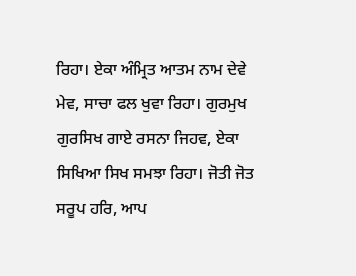ਰਿਹਾ। ਏਕਾ ਅੰਮ੍ਰਿਤ ਆਤਮ ਨਾਮ ਦੇਵੇ ਮੇਵ, ਸਾਚਾ ਫਲ ਖੁਵਾ ਰਿਹਾ। ਗੁਰਮੁਖ ਗੁਰਸਿਖ ਗਾਏ ਰਸਨਾ ਜਿਹਵ, ਏਕਾ ਸਿਖਿਆ ਸਿਖ ਸਮਝਾ ਰਿਹਾ। ਜੋਤੀ ਜੋਤ ਸਰੂਪ ਹਰਿ, ਆਪ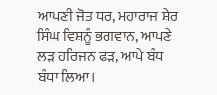ਆਪਣੀ ਜੋਤ ਧਰ, ਮਹਾਰਾਜ ਸ਼ੇਰ ਸਿੰਘ ਵਿਸ਼ਨੂੰ ਭਗਵਾਨ, ਆਪਣੇ ਲੜ ਹਰਿਜਨ ਫੜ, ਆਪੇ ਬੰਧ ਬੰਧਾ ਲਿਆ।